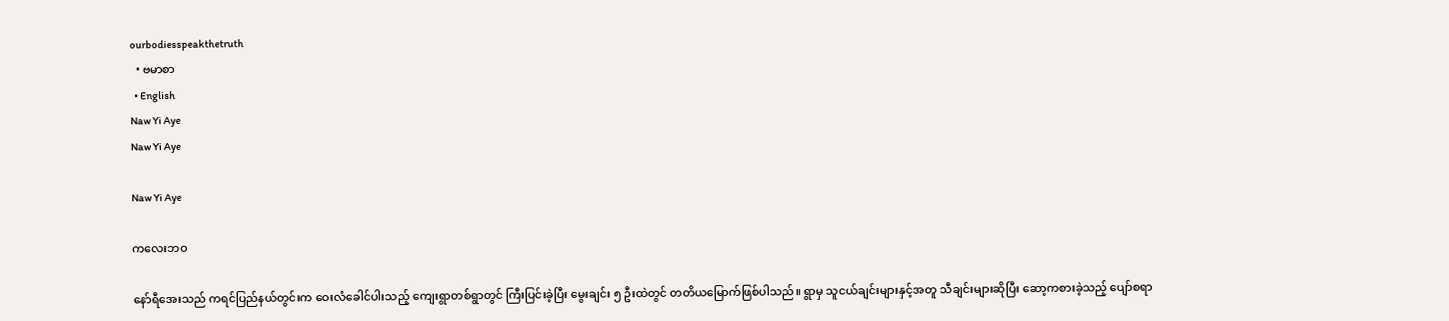ourbodiesspeakthetruth
  • ဗမာစာ
  • English
Naw Yi Aye
Naw Yi Aye

Naw Yi Aye

ကလေးဘဝ

နော်ရီအေးသည် ကရင်ပြည်နယ်တွင်းက ဝေးလံခေါင်ပါးသည့် ကျေးရွာတစ်ရွာတွင် ကြီးပြင်းခဲ့ပြီး မွေးချင်း ၅ ဦးထဲတွင် တတိယမြောက်ဖြစ်ပါသည်။ ရွာမှ သူငယ်ချင်းများနှင့်အတူ သီချင်းများဆိုပြီး ဆော့ကစားခဲ့သည့် ပျော်စရာ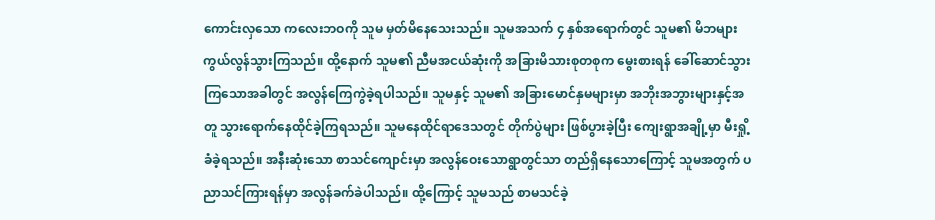ကောင်းလှသော ကလေးဘဝကို သူမ မှတ်မိနေသေးသည်။ သူမအသက် ၄ နှစ်အရောက်တွင် သူမ၏ မိဘများကွယ်လွန်သွားကြသည်။ ထို့နောက် သူမ၏ ညီမအငယ်ဆုံးကို အခြားမိသားစုတစုက မွေးစားရန် ခေါ်ဆောင်သွားကြသောအခါတွင် အလွန်ကြေကွဲခဲ့ရပါသည်။ သူမနှင့် သူမ၏ အခြားမောင်နှမများမှာ အဘိုးအဘွားများနှင့်အတူ သွားရောက်နေထိုင်ခဲ့ကြရသည်။ သူမနေထိုင်ရာဒေသတွင် တိုက်ပွဲများ ဖြစ်ပွားခဲ့ပြီး ကျေးရွာအချို့မှာ မီးရှို့ခံခဲ့ရသည်။ အနီးဆုံးသော စာသင်ကျောင်းမှာ အလွန်ဝေးသောရွာတွင်သာ တည်ရှိနေသောကြောင့် သူမအတွက် ပညာသင်ကြားရန်မှာ အလွန်ခက်ခဲပါသည်။ ထို့ကြောင့် သူမသည် စာမသင်ခဲ့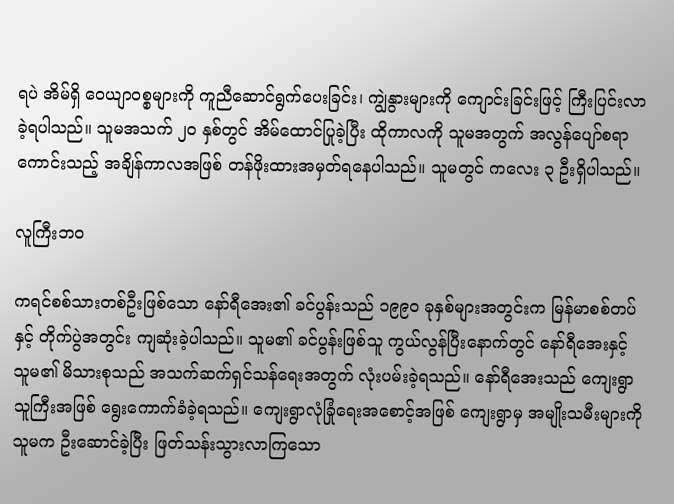ရပဲ အိမ်ရှိ ဝေယျာဝစ္စများကို ကူညီဆောင်ရွက်ပေးခြင်း၊ ကျွဲနွားများကို ကျောင်းခြင်းဖြင့် ကြီးပြင်းလာခဲ့ရပါသည်။ သူမအသက် ၂၀ နှစ်တွင် အိမ်ထောင်ပြုခဲ့ပြီး ထိုကာလကို သူမအတွက် အလွန်ပျော်စရာကောင်းသည့် အချိန်ကာလအဖြစ် တန်ဖိုးထားအမှတ်ရနေပါသည်။ သူမတွင် ကလေး ၃ ဦးရှိပါသည်။

လူကြီးဘဝ

ကရင်စစ်သားတစ်ဦးဖြစ်သော နော်ရီအေး၏ ခင်ပွန်းသည် ၁၉၉၀ ခုနှစ်များအတွင်းက မြန်မာစစ်တပ်နှင့် တိုက်ပွဲအတွင်း ကျဆုံးခဲ့ပါသည်။ သူမ၏ ခင်ပွန်းဖြစ်သူ ကွယ်လွန်ပြီးနောက်တွင် နော်ရီအေးနှင့် သူမ၏ မိသားစုသည် အသက်ဆက်ရှင်သန်ရေးအတွက် လုံးပမ်းခဲ့ရသည်။ နော်ရီအေးသည် ကျေးရွာသူကြီးအဖြစ် ရွေးကောက်ခံခဲ့ရသည်။ ကျေးရွာလုံခြုံရေးအစောင့်အဖြစ် ကျေးရွာမှ အမျိုးသမီးများကို သူမက ဦးဆောင်ခဲ့ပြီး ဖြတ်သန်းသွားလာကြသော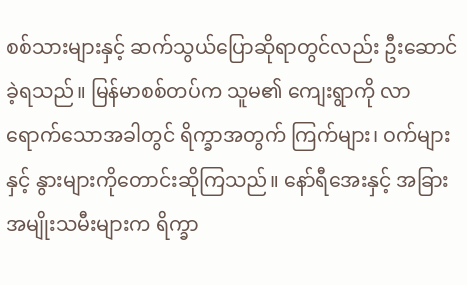စစ်သားများနှင့် ဆက်သွယ်ပြောဆိုရာတွင်လည်း ဦးဆောင်ခဲ့ရသည်။ မြန်မာစစ်တပ်က သူမ၏ ကျေးရွာကို လာရောက်သောအခါတွင် ရိက္ခာအတွက် ကြက်များ၊ ဝက်များနှင့် နွားများကိုတောင်းဆိုကြသည်။ နော်ရီအေးနှင့် အခြားအမျိုးသမီးများက ရိက္ခာ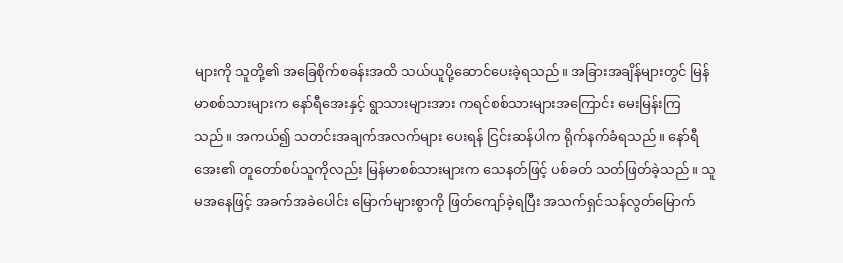များကို သူတို့၏ အခြေစိုက်စခန်းအထိ သယ်ယူပို့ဆောင်ပေးခဲ့ရသည်။ အခြားအချိန်များတွင် မြန်မာစစ်သားများက နော်ရီအေးနှင့် ရွာသားများအား ကရင်စစ်သားများအကြောင်း မေးမြန်းကြသည်။ အကယ်၍ သတင်းအချက်အလက်များ ပေးရန် ငြင်းဆန်ပါက ရိုက်နက်ခံရသည်။ နော်ရီအေး၏ တူတော်စပ်သူကိုလည်း မြန်မာစစ်သားများက သေနတ်ဖြင့် ပစ်ခတ် သတ်ဖြတ်ခဲ့သည်။ သူမအနေဖြင့် အခက်အခဲပေါင်း မြောက်များစွာကို ဖြတ်ကျော်ခဲ့ရပြီး အသက်ရှင်သန်လွတ်မြောက်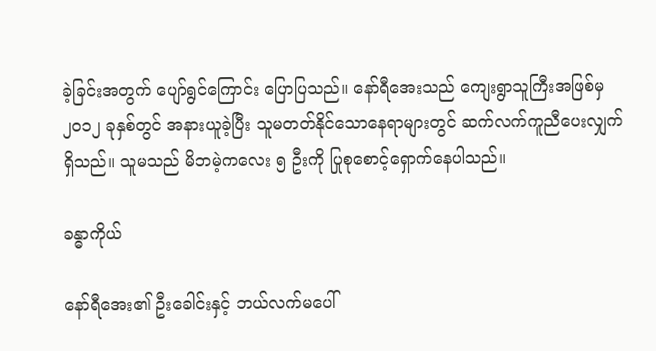ခဲ့ခြင်းအတွက် ပျော်ရွင်ကြောင်း ပြောပြသည်။ နော်ရီအေးသည် ကျေးရွာသူကြီးအဖြစ်မှ ၂၀၁၂ ခုနှစ်တွင် အနားယူခဲ့ပြီး သူမတတ်နိုင်သောနေရာများတွင် ဆက်လက်ကူညီပေးလျှက်ရှိသည်။ သူမသည် မိဘမဲ့ကလေး ၅ ဦးကို ပြုစုစောင့်ရှောက်နေပါသည်။

ခန္ဓာကိုယ်

နော်ရီအေး၏ ဦးခေါင်းနှင့် ဘယ်လက်မပေါ်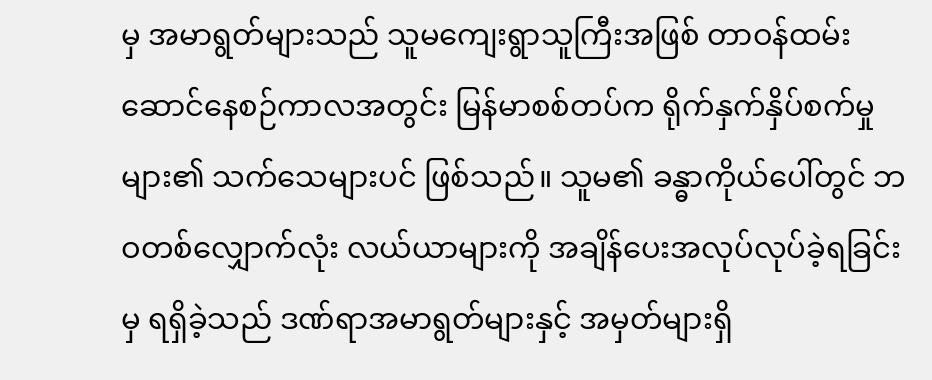မှ အမာရွတ်များသည် သူမကျေးရွာသူကြီးအဖြစ် တာဝန်ထမ်းဆောင်နေစဉ်ကာလအတွင်း မြန်မာစစ်တပ်က ရိုက်နှက်နှိပ်စက်မှုများ၏ သက်သေများပင် ဖြစ်သည်။ သူမ၏ ခန္ဓာကိုယ်ပေါ်တွင် ဘဝတစ်လျှောက်လုံး လယ်ယာများကို အချိန်ပေးအလုပ်လုပ်ခဲ့ရခြင်းမှ ရရှိခဲ့သည် ဒဏ်ရာအမာရွတ်များနှင့် အမှတ်များရှိ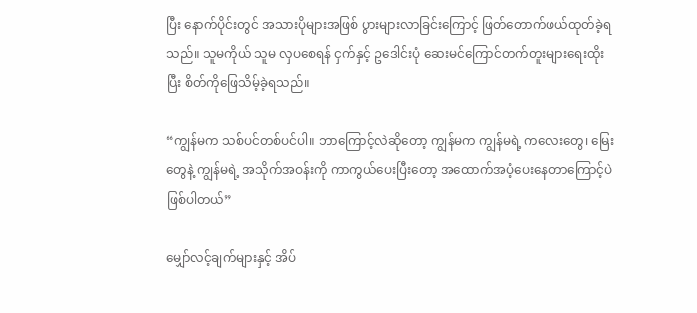ပြီး နောက်ပိုင်းတွင် အသားပိုများအဖြစ် ပွားများလာခြင်းကြောင့် ဖြတ်တောက်ဖယ်ထုတ်ခဲ့ရသည်။ သူမကိုယ် သူမ လှပစေရန် ငှက်နှင့် ဥဒေါင်းပုံ ဆေးမင်ကြောင်တက်တူးများရေးထိုးပြီး စိတ်ကိုဖြေသိမ့်ခဲ့ရသည်။

“ကျွန်မက သစ်ပင်တစ်ပင်ပါ။ ဘာကြောင့်လဲဆိုတော့ ကျွန်မက ကျွန်မရဲ့ ကလေးတွေ၊ မြေးတွေနဲ့ ကျွန်မရဲ့ အသိုက်အဝန်းကို ကာကွယ်ပေးပြီးတော့ အထောက်အပံ့ပေးနေတာကြောင့်ပဲ ဖြစ်ပါတယ်”

မျှော်လင့်ချက်များနှင့် အိပ်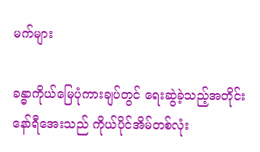မက်များ

ခန္ဓာကိုယ်မြေပုံကားချပ်တွင် ရေးဆွဲခဲ့သည့်အတိုင်း နော်ရီအေးသည် ကိုယ်ပိုင်အိမ်တစ်လုံး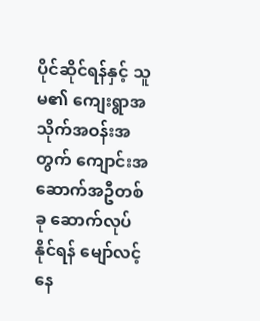ပိုင်ဆိုင်ရန်နှင့် သူမ၏ ကျေးရွာအသိုက်အဝန်းအတွက် ကျောင်းအဆောက်အဦတစ်ခု ဆောက်လုပ်နိုင်ရန် မျော်လင့်နေ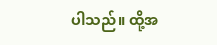ပါသည်။ ထို့အ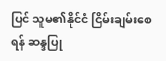ပြင် သူမ၏နိုင်ငံ ငြိမ်းချမ်းစေရန် ဆန္ဒပြု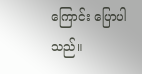ကြောင်း ပြောပါသည်။